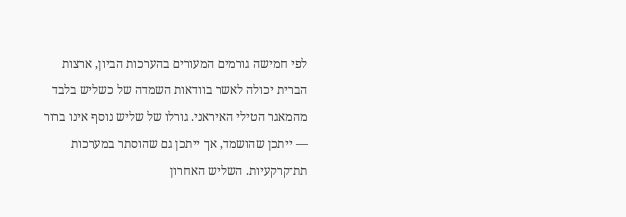לפי חמישה גורמים המעורים בהערכות הביון, ארצות הברית יכולה לאשר בוודאות השמדה של כשליש בלבד מהמאגר הטילי האיראני. גורלו של שליש נוסף אינו ברור — ייתכן שהושמד, אך ייתכן גם שהוסתר במערכות תת־קרקעיות. השליש האחרון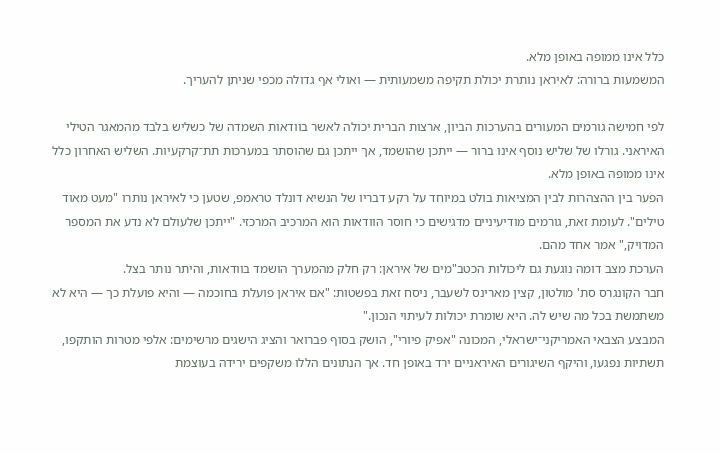כלל אינו ממופה באופן מלא.
המשמעות ברורה: לאיראן נותרת יכולת תקיפה משמעותית — ואולי אף גדולה מכפי שניתן להעריך.

לפי חמישה גורמים המעורים בהערכות הביון, ארצות הברית יכולה לאשר בוודאות השמדה של כשליש בלבד מהמאגר הטילי האיראני. גורלו של שליש נוסף אינו ברור — ייתכן שהושמד, אך ייתכן גם שהוסתר במערכות תת־קרקעיות. השליש האחרון כלל אינו ממופה באופן מלא.
הפער בין ההצהרות לבין המציאות בולט במיוחד על רקע דבריו של הנשיא דונלד טראמפ, שטען כי לאיראן נותרו "מעט מאוד טילים". לעומת זאת, גורמים מודיעיניים מדגישים כי חוסר הוודאות הוא המרכיב המרכזי. "ייתכן שלעולם לא נדע את המספר המדויק," אמר אחד מהם.
הערכת מצב דומה נוגעת גם ליכולות הכטב"מים של איראן: רק חלק מהמערך הושמד בוודאות, והיתר נותר בצל.
חבר הקונגרס סת' מולטון, קצין מארינס לשעבר, ניסח זאת בפשטות: "אם איראן פועלת בחוכמה — והיא פועלת כך — היא לא משתמשת בכל מה שיש לה. היא שומרת יכולות לעיתוי הנכון."
המבצע הצבאי האמריקני־ישראלי, המכונה "אפיק פיורי", הושק בסוף פברואר והציג הישגים מרשימים: אלפי מטרות הותקפו, תשתיות נפגעו, והיקף השיגורים האיראניים ירד באופן חד. אך הנתונים הללו משקפים ירידה בעוצמת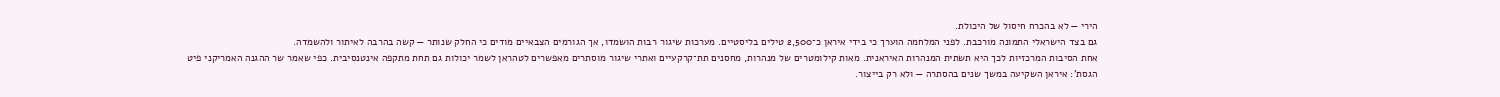הירי — לא בהכרח חיסול של היכולת.
גם בצד הישראלי התמונה מורכבת. לפני המלחמה הוערך כי בידי איראן כ־2,500 טילים בליסטיים. מערכות שיגור רבות הושמדו, אך הגורמים הצבאיים מודים כי החלק שנותר — קשה בהרבה לאיתור ולהשמדה.
אחת הסיבות המרכזיות לכך היא תשתית המנהרות האיראנית. מאות קילומטרים של מנהרות, מחסנים תת־קרקעיים ואתרי שיגור מוסתרים מאפשרים לטהראן לשמר יכולות גם תחת מתקפה אינטנסיבית. כפי שאמר שר ההגנה האמריקני פיט הגסת': איראן השקיעה במשך שנים בהסתרה — ולא רק בייצור.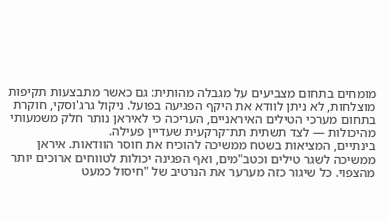מומחים בתחום מצביעים על מגבלה מהותית: גם כאשר מתבצעות תקיפות מוצלחות, לא ניתן לוודא את היקף הפגיעה בפועל. ניקול גרג'וסקי, חוקרת בתחום מערכי הטילים האיראניים, העריכה כי לאיראן נותר חלק משמעותי מהיכולות — לצד תשתית תת־קרקעית שעדיין פעילה.
בינתיים, המציאות בשטח ממשיכה להוכיח את חוסר הוודאות. איראן ממשיכה לשגר טילים וכטב"מים, ואף הפגינה יכולות לטווחים ארוכים יותר מהצפוי. כל שיגור כזה מערער את הנרטיב של "חיסול כמעט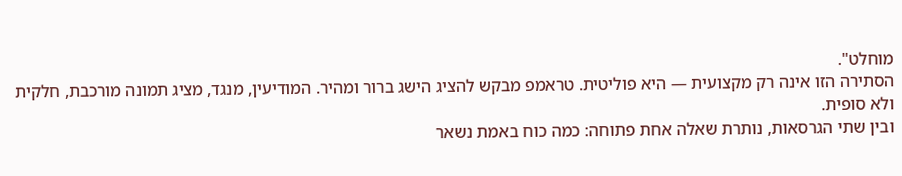מוחלט".
הסתירה הזו אינה רק מקצועית — היא פוליטית. טראמפ מבקש להציג הישג ברור ומהיר. המודיעין, מנגד, מציג תמונה מורכבת, חלקית ולא סופית.
ובין שתי הגרסאות, נותרת שאלה אחת פתוחה: כמה כוח באמת נשאר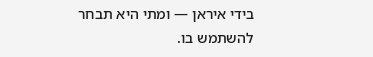בידי איראן — ומתי היא תבחר להשתמש בו.